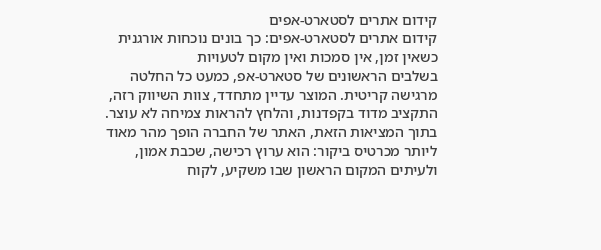קידום אתרים לסטארט-אפים
קידום אתרים לסטארט-אפים: כך בונים נוכחות אורגנית כשאין זמן, אין סמכות ואין מקום לטעויות
בשלבים הראשונים של סטארט-אפ, כמעט כל החלטה מרגישה קריטית. המוצר עדיין מתחדד, צוות השיווק רזה, התקציב מדוד בקפדנות, והלחץ להראות צמיחה לא עוצר. בתוך המציאות הזאת, האתר של החברה הופך מהר מאוד ליותר מכרטיס ביקור: הוא ערוץ רכישה, שכבת אמון, ולעיתים המקום הראשון שבו משקיע, לקוח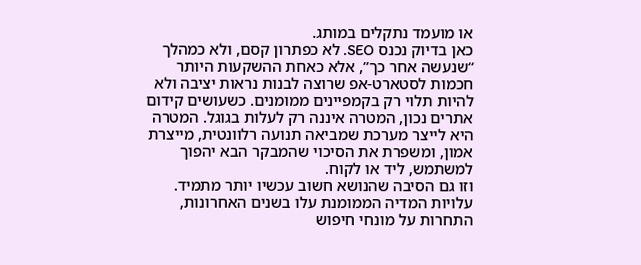או מועמד נתקלים במותג.
כאן בדיוק נכנס SEO. לא כפתרון קסם, ולא כמהלך “שנעשה אחר כך”, אלא כאחת ההשקעות היותר חכמות לסטארט-אפ שרוצה לבנות נראות יציבה ולא להיות תלוי רק בקמפיינים ממומנים. כשעושים קידום אתרים נכון, המטרה איננה רק לעלות בגוגל. המטרה היא לייצר מערכת שמביאה תנועה רלוונטית, מייצרת אמון, ומשפרת את הסיכוי שהמבקר הבא יהפוך למשתמש, ליד או לקוח.
וזו גם הסיבה שהנושא חשוב עכשיו יותר מתמיד. עלויות המדיה הממומנת עלו בשנים האחרונות, התחרות על מונחי חיפוש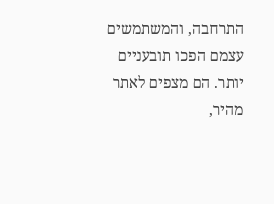התרחבה, והמשתמשים עצמם הפכו תובעניים יותר. הם מצפים לאתר מהיר,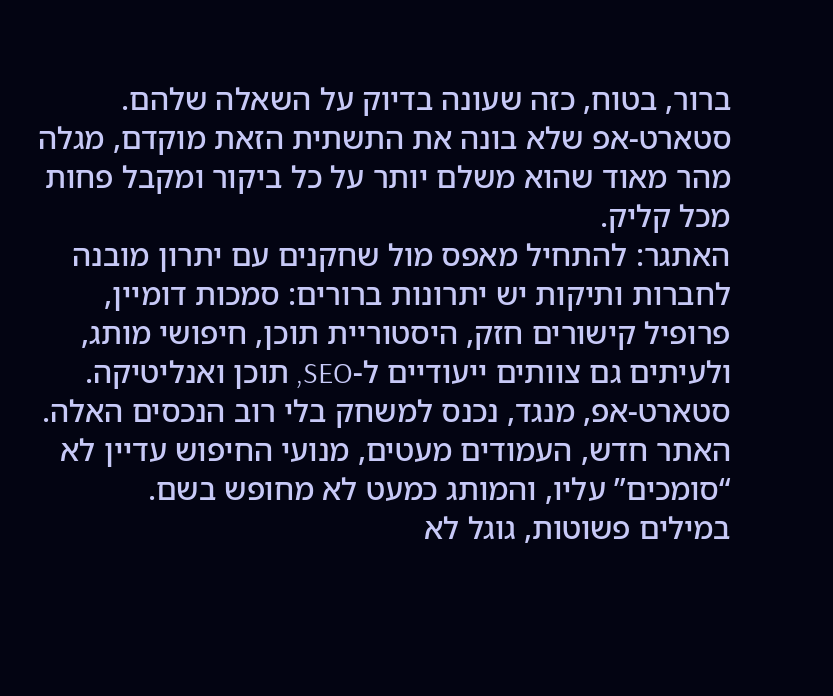ברור, בטוח, כזה שעונה בדיוק על השאלה שלהם. סטארט-אפ שלא בונה את התשתית הזאת מוקדם, מגלה מהר מאוד שהוא משלם יותר על כל ביקור ומקבל פחות מכל קליק.
האתגר: להתחיל מאפס מול שחקנים עם יתרון מובנה
לחברות ותיקות יש יתרונות ברורים: סמכות דומיין, פרופיל קישורים חזק, היסטוריית תוכן, חיפושי מותג, ולעיתים גם צוותים ייעודיים ל-SEO, תוכן ואנליטיקה. סטארט-אפ, מנגד, נכנס למשחק בלי רוב הנכסים האלה. האתר חדש, העמודים מעטים, מנועי החיפוש עדיין לא “סומכים” עליו, והמותג כמעט לא מחופש בשם.
במילים פשוטות, גוגל לא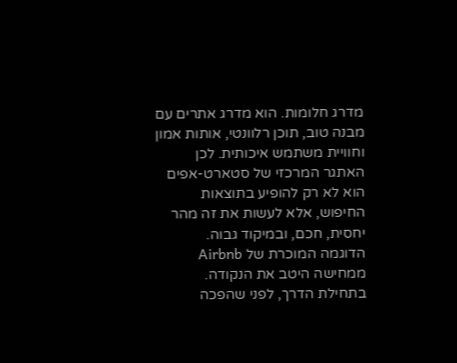מדרג חלומות. הוא מדרג אתרים עם מבנה טוב, תוכן רלוונטי, אותות אמון וחוויית משתמש איכותית. לכן האתגר המרכזי של סטארט-אפים הוא לא רק להופיע בתוצאות החיפוש, אלא לעשות את זה מהר יחסית, חכם, ובמיקוד גבוה.
הדוגמה המוכרת של Airbnb ממחישה היטב את הנקודה. בתחילת הדרך, לפני שהפכה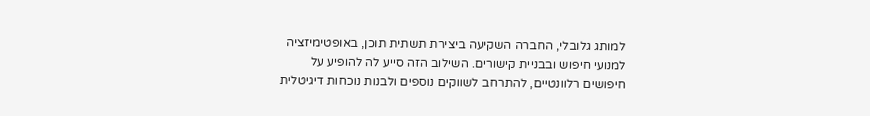למותג גלובלי, החברה השקיעה ביצירת תשתית תוכן, באופטימיזציה למנועי חיפוש ובבניית קישורים. השילוב הזה סייע לה להופיע על חיפושים רלוונטיים, להתרחב לשווקים נוספים ולבנות נוכחות דיגיטלית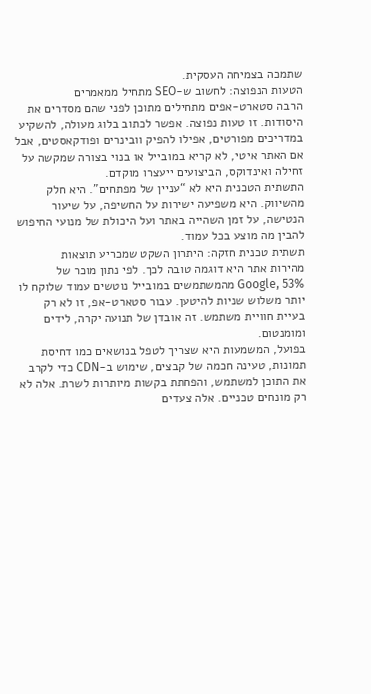שתמכה בצמיחה העסקית.
הטעות הנפוצה: לחשוב ש-SEO מתחיל ממאמרים
הרבה סטארט-אפים מתחילים מתוכן לפני שהם מסדרים את היסודות. זו טעות נפוצה. אפשר לכתוב בלוג מעולה, להשקיע במדריכים מפורטים, אפילו להפיק וובינרים ופודקאסטים, אבל אם האתר איטי, לא קריא במובייל או בנוי בצורה שמקשה על זחילה ואינדוקס, הביצועים ייעצרו מוקדם.
התשתית הטכנית היא לא “עניין של מפתחים”. היא חלק מהשיווק. היא משפיעה ישירות על החשיפה, על שיעור הנטישה, על זמן השהייה באתר ועל היכולת של מנועי החיפוש להבין מה מוצע בכל עמוד.
תשתית טכנית חזקה: היתרון השקט שמכריע תוצאות
מהירות אתר היא דוגמה טובה לכך. לפי נתון מוכר של Google, 53% מהמשתמשים במובייל נוטשים עמוד שלוקח לו יותר משלוש שניות להיטען. עבור סטארט-אפ, זו לא רק בעיית חוויית משתמש. זה אובדן של תנועה יקרה, לידים ומומנטום.
בפועל, המשמעות היא שצריך לטפל בנושאים כמו דחיסת תמונות, טעינה חכמה של קבצים, שימוש ב-CDN כדי לקרב את התוכן למשתמש, והפחתת בקשות מיותרות לשרת. אלה לא רק מונחים טכניים. אלה צעדים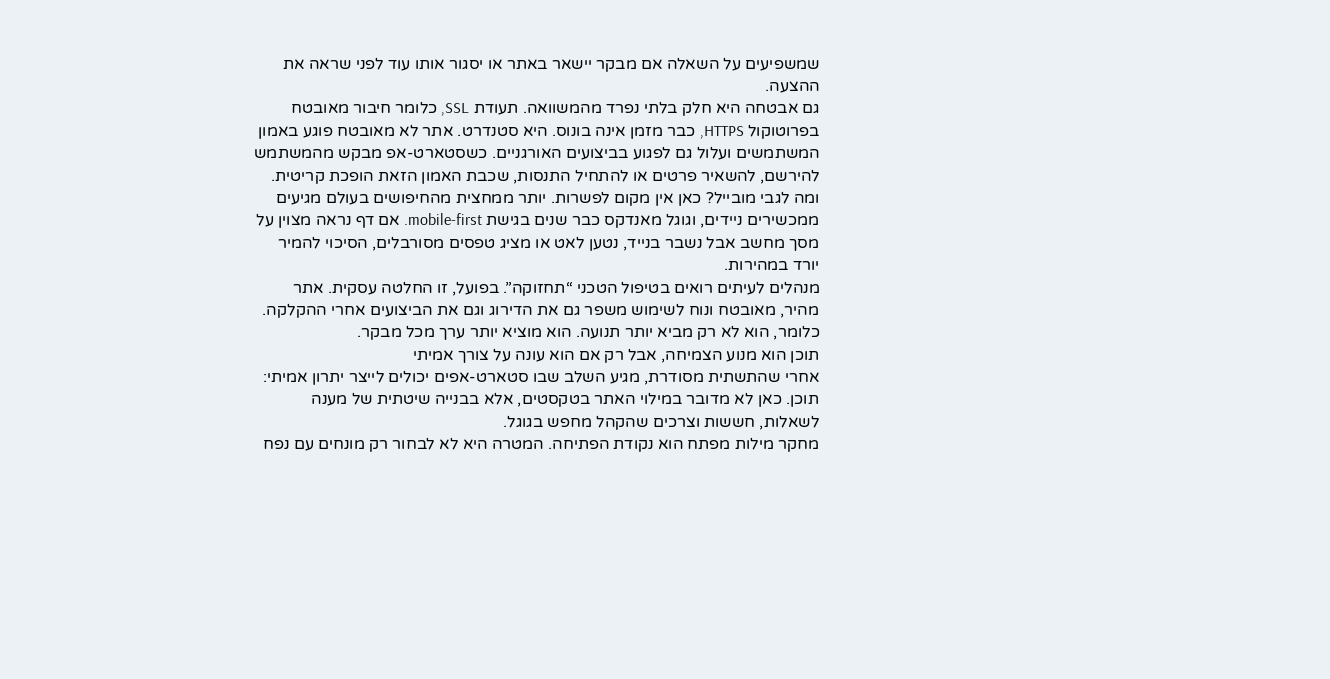שמשפיעים על השאלה אם מבקר יישאר באתר או יסגור אותו עוד לפני שראה את ההצעה.
גם אבטחה היא חלק בלתי נפרד מהמשוואה. תעודת SSL, כלומר חיבור מאובטח בפרוטוקול HTTPS, כבר מזמן אינה בונוס. היא סטנדרט. אתר לא מאובטח פוגע באמון המשתמשים ועלול גם לפגוע בביצועים האורגניים. כשסטארט-אפ מבקש מהמשתמש להירשם, להשאיר פרטים או להתחיל התנסות, שכבת האמון הזאת הופכת קריטית.
ומה לגבי מובייל? כאן אין מקום לפשרות. יותר ממחצית מהחיפושים בעולם מגיעים ממכשירים ניידים, וגוגל מאנדקס כבר שנים בגישת mobile-first. אם דף נראה מצוין על מסך מחשב אבל נשבר בנייד, נטען לאט או מציג טפסים מסורבלים, הסיכוי להמיר יורד במהירות.
מנהלים לעיתים רואים בטיפול הטכני “תחזוקה”. בפועל, זו החלטה עסקית. אתר מהיר, מאובטח ונוח לשימוש משפר גם את הדירוג וגם את הביצועים אחרי ההקלקה. כלומר, הוא לא רק מביא יותר תנועה. הוא מוציא יותר ערך מכל מבקר.
תוכן הוא מנוע הצמיחה, אבל רק אם הוא עונה על צורך אמיתי
אחרי שהתשתית מסודרת, מגיע השלב שבו סטארט-אפים יכולים לייצר יתרון אמיתי: תוכן. כאן לא מדובר במילוי האתר בטקסטים, אלא בבנייה שיטתית של מענה לשאלות, חששות וצרכים שהקהל מחפש בגוגל.
מחקר מילות מפתח הוא נקודת הפתיחה. המטרה היא לא לבחור רק מונחים עם נפח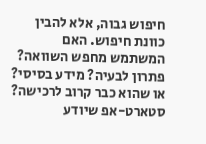חיפוש גבוה, אלא להבין כוונת חיפוש. האם המשתמש מחפש השוואה? פתרון לבעיה? מידע בסיסי? או שהוא כבר קרוב לרכישה? סטארט-אפ שיודע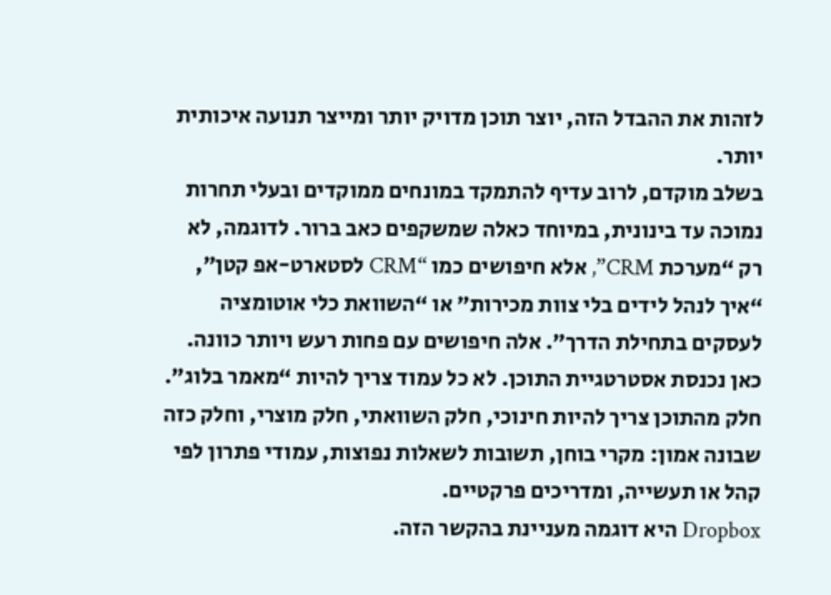לזהות את ההבדל הזה, יוצר תוכן מדויק יותר ומייצר תנועה איכותית יותר.
בשלב מוקדם, לרוב עדיף להתמקד במונחים ממוקדים ובעלי תחרות נמוכה עד בינונית, במיוחד כאלה שמשקפים כאב ברור. לדוגמה, לא רק “מערכת CRM”, אלא חיפושים כמו “CRM לסטארט-אפ קטן”, “איך לנהל לידים בלי צוות מכירות” או “השוואת כלי אוטומציה לעסקים בתחילת הדרך”. אלה חיפושים עם פחות רעש ויותר כוונה.
כאן נכנסת אסטרטגיית התוכן. לא כל עמוד צריך להיות “מאמר בלוג”. חלק מהתוכן צריך להיות חינוכי, חלק השוואתי, חלק מוצרי, וחלק כזה שבונה אמון: מקרי בוחן, תשובות לשאלות נפוצות, עמודי פתרון לפי קהל או תעשייה, ומדריכים פרקטיים.
Dropbox היא דוגמה מעניינת בהקשר הזה.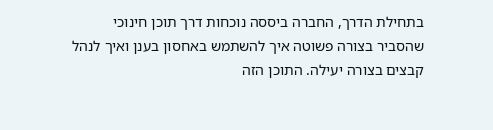בתחילת הדרך, החברה ביססה נוכחות דרך תוכן חינוכי שהסביר בצורה פשוטה איך להשתמש באחסון בענן ואיך לנהל קבצים בצורה יעילה. התוכן הזה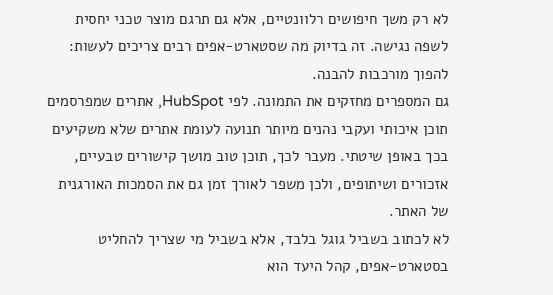לא רק משך חיפושים רלוונטיים, אלא גם תרגם מוצר טכני יחסית לשפה נגישה. זה בדיוק מה שסטארט-אפים רבים צריכים לעשות: להפוך מורכבות להבנה.
גם המספרים מחזקים את התמונה. לפי HubSpot, אתרים שמפרסמים תוכן איכותי ועקבי נהנים מיותר תנועה לעומת אתרים שלא משקיעים בכך באופן שיטתי. מעבר לכך, תוכן טוב מושך קישורים טבעיים, אזכורים ושיתופים, ולכן משפר לאורך זמן גם את הסמכות האורגנית של האתר.
לא לכתוב בשביל גוגל בלבד, אלא בשביל מי שצריך להחליט
בסטארט-אפים, קהל היעד הוא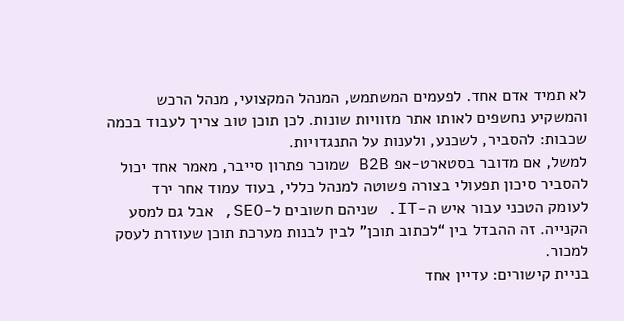לא תמיד אדם אחד. לפעמים המשתמש, המנהל המקצועי, מנהל הרכש והמשקיע נחשפים לאותו אתר מזוויות שונות. לכן תוכן טוב צריך לעבוד בכמה שכבות: להסביר, לשכנע, ולענות על התנגדויות.
למשל, אם מדובר בסטארט-אפ B2B שמוכר פתרון סייבר, מאמר אחד יכול להסביר סיכון תפעולי בצורה פשוטה למנהל כללי, בעוד עמוד אחר ירד לעומק הטכני עבור איש ה-IT. שניהם חשובים ל-SEO, אבל גם למסע הקנייה. זה ההבדל בין “לכתוב תוכן” לבין לבנות מערכת תוכן שעוזרת לעסק למכור.
בניית קישורים: עדיין אחד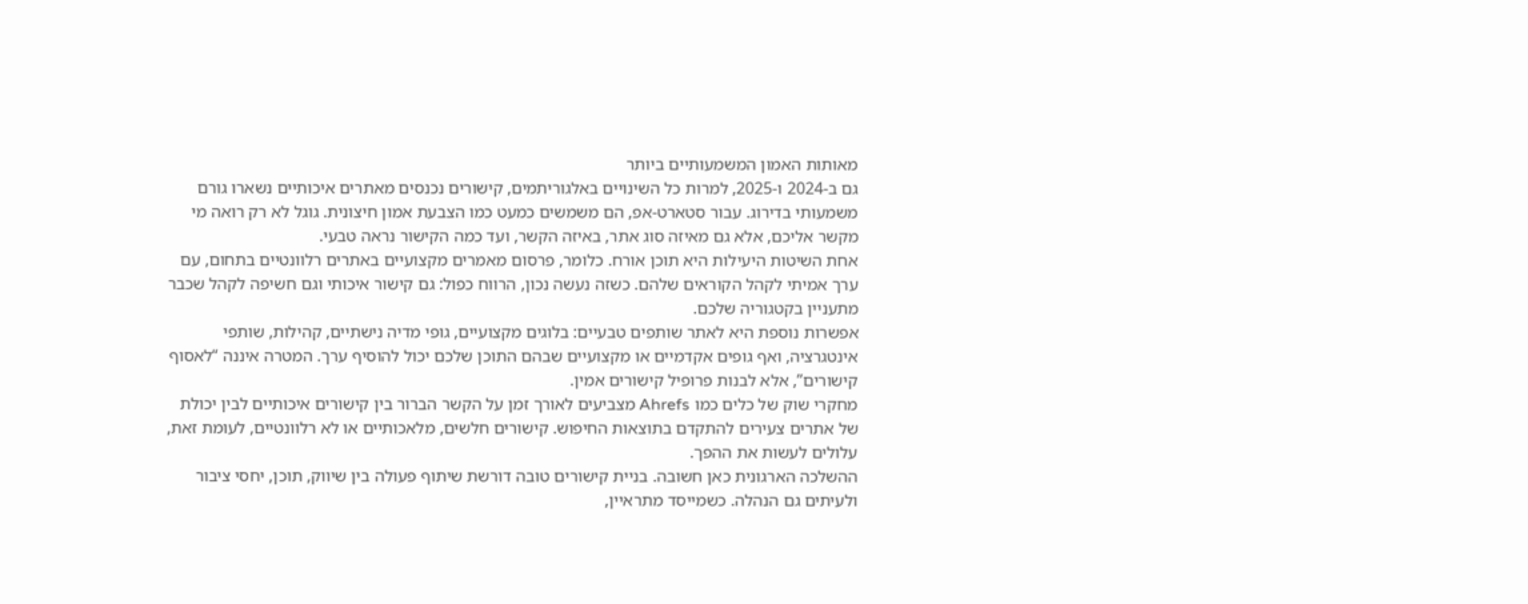מאותות האמון המשמעותיים ביותר
גם ב-2024 ו-2025, למרות כל השינויים באלגוריתמים, קישורים נכנסים מאתרים איכותיים נשארו גורם משמעותי בדירוג. עבור סטארט-אפ, הם משמשים כמעט כמו הצבעת אמון חיצונית. גוגל לא רק רואה מי מקשר אליכם, אלא גם מאיזה סוג אתר, באיזה הקשר, ועד כמה הקישור נראה טבעי.
אחת השיטות היעילות היא תוכן אורח. כלומר, פרסום מאמרים מקצועיים באתרים רלוונטיים בתחום, עם ערך אמיתי לקהל הקוראים שלהם. כשזה נעשה נכון, הרווח כפול: גם קישור איכותי וגם חשיפה לקהל שכבר מתעניין בקטגוריה שלכם.
אפשרות נוספת היא לאתר שותפים טבעיים: בלוגים מקצועיים, גופי מדיה נישתיים, קהילות, שותפי אינטגרציה, ואף גופים אקדמיים או מקצועיים שבהם התוכן שלכם יכול להוסיף ערך. המטרה איננה “לאסוף קישורים”, אלא לבנות פרופיל קישורים אמין.
מחקרי שוק של כלים כמו Ahrefs מצביעים לאורך זמן על הקשר הברור בין קישורים איכותיים לבין יכולת של אתרים צעירים להתקדם בתוצאות החיפוש. קישורים חלשים, מלאכותיים או לא רלוונטיים, לעומת זאת, עלולים לעשות את ההפך.
ההשלכה הארגונית כאן חשובה. בניית קישורים טובה דורשת שיתוף פעולה בין שיווק, תוכן, יחסי ציבור ולעיתים גם הנהלה. כשמייסד מתראיין,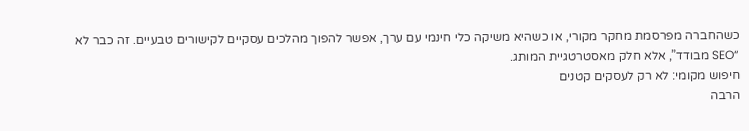כשהחברה מפרסמת מחקר מקורי, או כשהיא משיקה כלי חינמי עם ערך, אפשר להפוך מהלכים עסקיים לקישורים טבעיים. זה כבר לא “SEO מבודד”, אלא חלק מאסטרטגיית המותג.
חיפוש מקומי: לא רק לעסקים קטנים
הרבה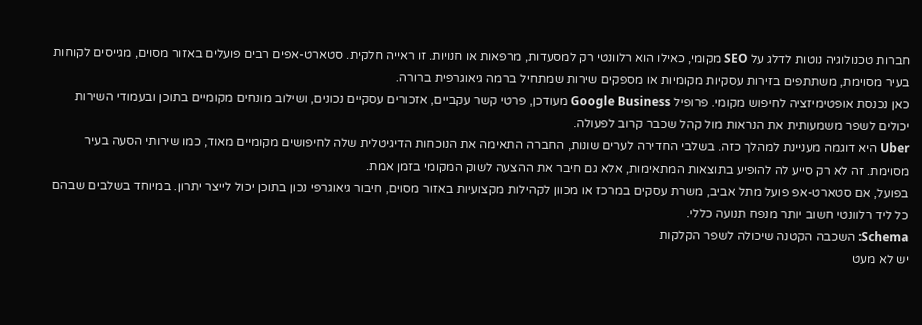חברות טכנולוגיה נוטות לדלג על SEO מקומי, כאילו הוא רלוונטי רק למסעדות, מרפאות או חנויות. זו ראייה חלקית. סטארט-אפים רבים פועלים באזור מסוים, מגייסים לקוחות בעיר מסוימת, משתתפים בזירות עסקיות מקומיות או מספקים שירות שמתחיל ברמה גיאוגרפית ברורה.
כאן נכנסת אופטימיזציה לחיפוש מקומי. פרופיל Google Business מעודכן, פרטי קשר עקביים, אזכורים עסקיים נכונים, ושילוב מונחים מקומיים בתוכן ובעמודי השירות יכולים לשפר משמעותית את הנראות מול קהל שכבר קרוב לפעולה.
Uber היא דוגמה מעניינת למהלך כזה. בשלבי החדירה לערים שונות, החברה התאימה את הנוכחות הדיגיטלית שלה לחיפושים מקומיים מאוד, כמו שירותי הסעה בעיר מסוימת. זה לא רק סייע לה להופיע בתוצאות המתאימות, אלא גם חיבר את ההצעה לשוק המקומי בזמן אמת.
בפועל, אם סטארט-אפ פועל מתל אביב, משרת עסקים במרכז או מכוון לקהילות מקצועיות באזור מסוים, חיבור גיאוגרפי נכון בתוכן יכול לייצר יתרון. במיוחד בשלבים שבהם כל ליד רלוונטי חשוב יותר מנפח תנועה כללי.
Schema: השכבה הקטנה שיכולה לשפר הקלקות
יש לא מעט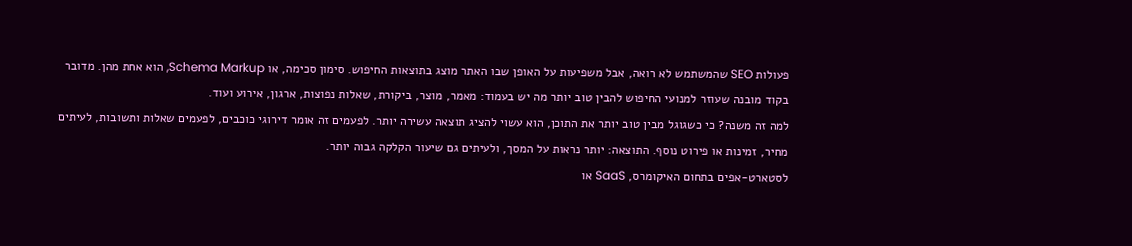פעולות SEO שהמשתמש לא רואה, אבל משפיעות על האופן שבו האתר מוצג בתוצאות החיפוש. סימון סכימה, או Schema Markup, הוא אחת מהן. מדובר בקוד מובנה שעוזר למנועי החיפוש להבין טוב יותר מה יש בעמוד: מאמר, מוצר, ביקורת, שאלות נפוצות, ארגון, אירוע ועוד.
למה זה משנה? כי כשגוגל מבין טוב יותר את התוכן, הוא עשוי להציג תוצאה עשירה יותר. לפעמים זה אומר דירוגי כוכבים, לפעמים שאלות ותשובות, לעיתים מחיר, זמינות או פירוט נוסף. התוצאה: יותר נראות על המסך, ולעיתים גם שיעור הקלקה גבוה יותר.
לסטארט-אפים בתחום האיקומרס, SaaS או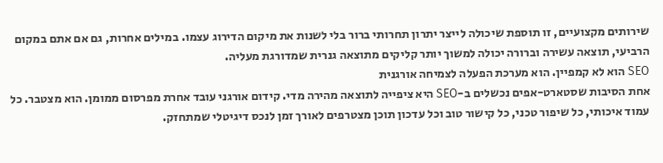שירותים מקצועיים, זו תוספת שיכולה לייצר יתרון תחרותי ברור בלי לשנות את מיקום הדירוג עצמו. במילים אחרות, גם אם אתם במקום הרביעי, תוצאה עשירה וברורה יכולה למשוך יותר קליקים מתוצאה גנרית שמדורגת מעליה.
SEO הוא לא קמפיין. הוא מערכת הפעלה לצמיחה אורגנית
אחת הסיבות שסטארט-אפים נכשלים ב-SEO היא ציפייה לתוצאה מהירה מדי. קידום אורגני עובד אחרת מפרסום ממומן. הוא מצטבר. כל עמוד איכותי, כל שיפור טכני, כל קישור טוב וכל עדכון תוכן מצטרפים לאורך זמן לנכס דיגיטלי שמתחזק.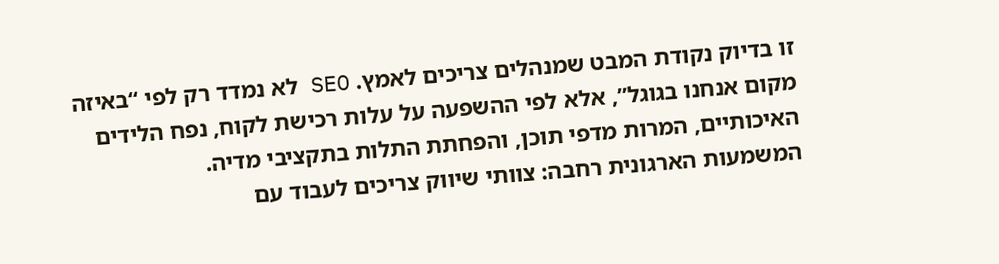זו בדיוק נקודת המבט שמנהלים צריכים לאמץ. SEO לא נמדד רק לפי “באיזה מקום אנחנו בגוגל”, אלא לפי ההשפעה על עלות רכישת לקוח, נפח הלידים האיכותיים, המרות מדפי תוכן, והפחתת התלות בתקציבי מדיה.
המשמעות הארגונית רחבה: צוותי שיווק צריכים לעבוד עם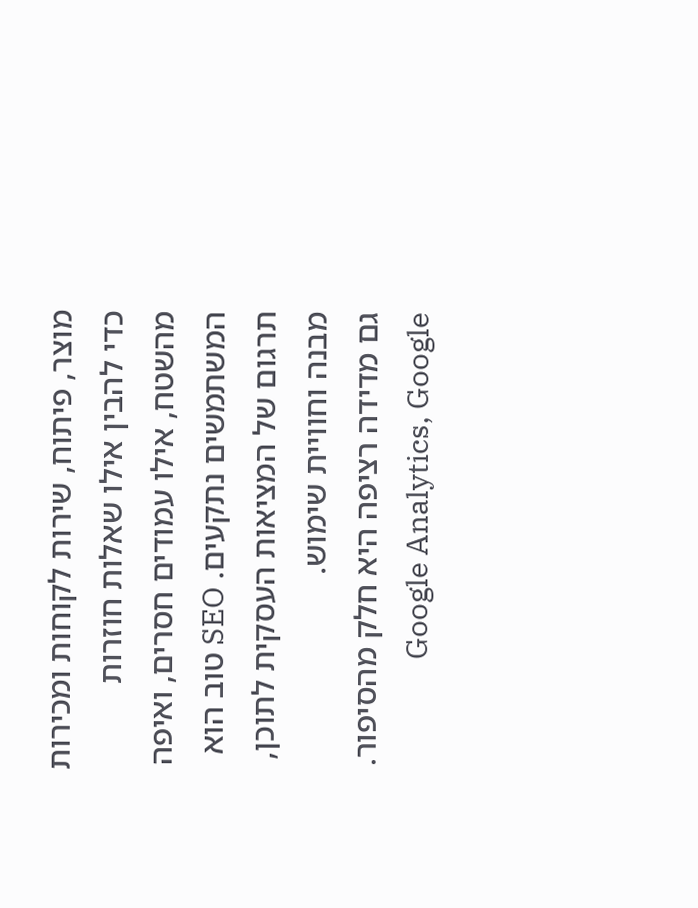מוצר, פיתוח, שירות לקוחות ומכירות כדי להבין אילו שאלות חוזרות מהשטח, אילו עמודים חסרים, ואיפה המשתמשים נתקעים. SEO טוב הוא תרגום של המציאות העסקית לתוכן, מבנה וחוויית שימוש.
גם מדידה רציפה היא חלק מהסיפור. Google Analytics, Google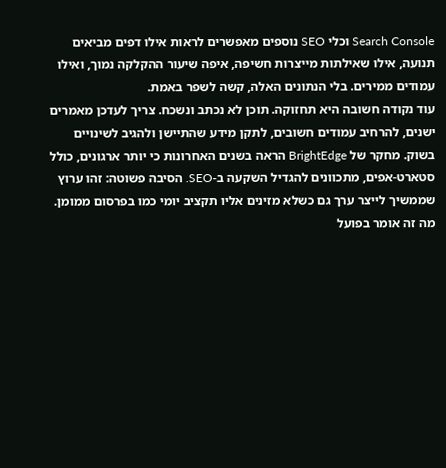Search Console וכלי SEO נוספים מאפשרים לראות אילו דפים מביאים תנועה, אילו שאילתות מייצרות חשיפה, איפה שיעור ההקלקה נמוך, ואילו עמודים ממירים. בלי הנתונים האלה, קשה לשפר באמת.
עוד נקודה חשובה היא תחזוקה. תוכן לא נכתב ונשכח. צריך לעדכן מאמרים ישנים, להרחיב עמודים חשובים, לתקן מידע שהתיישן ולהגיב לשינויים בשוק. מחקר של BrightEdge הראה בשנים האחרונות כי יותר ארגונים, כולל סטארט-אפים, מתכוונים להגדיל השקעה ב-SEO. הסיבה פשוטה: זהו ערוץ שממשיך לייצר ערך גם כשלא מזינים אליו תקציב יומי כמו בפרסום ממומן.
מה זה אומר בפועל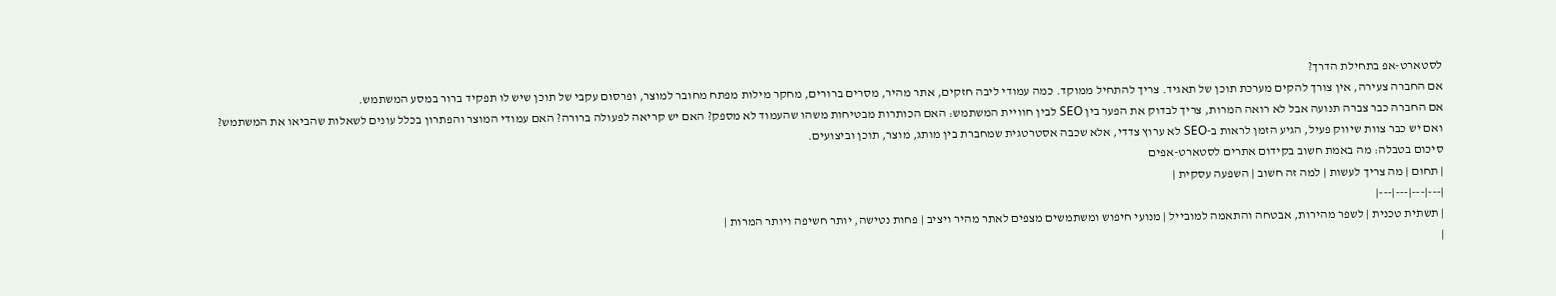לסטארט-אפ בתחילת הדרך?
אם החברה צעירה, אין צורך להקים מערכת תוכן של תאגיד. צריך להתחיל ממוקד. כמה עמודי ליבה חזקים, אתר מהיר, מסרים ברורים, מחקר מילות מפתח מחובר למוצר, ופרסום עקבי של תוכן שיש לו תפקיד ברור במסע המשתמש.
אם החברה כבר צברה תנועה אבל לא רואה המרות, צריך לבדוק את הפער בין SEO לבין חוויית המשתמש: האם הכותרות מבטיחות משהו שהעמוד לא מספק? האם יש קריאה לפעולה ברורה? האם עמודי המוצר והפתרון בכלל עונים לשאלות שהביאו את המשתמש?
ואם יש כבר צוות שיווק פעיל, הגיע הזמן לראות ב-SEO לא ערוץ צדדי, אלא שכבה אסטרטגית שמחברת בין מותג, מוצר, תוכן וביצועים.
סיכום בטבלה: מה באמת חשוב בקידום אתרים לסטארט-אפים
| תחום | מה צריך לעשות | למה זה חשוב | השפעה עסקית |
|---|---|---|---|
| תשתית טכנית | לשפר מהירות, אבטחה והתאמה למובייל | מנועי חיפוש ומשתמשים מצפים לאתר מהיר ויציב | פחות נטישה, יותר חשיפה ויותר המרות |
|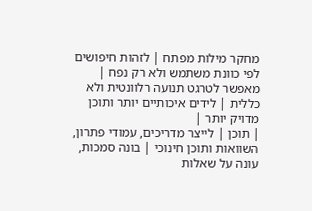מחקר מילות מפתח | לזהות חיפושים לפי כוונת משתמש ולא רק נפח | מאפשר לטרגט תנועה רלוונטית ולא כללית | לידים איכותיים יותר ותוכן מדויק יותר |
| תוכן | לייצר מדריכים, עמודי פתרון, השוואות ותוכן חינוכי | בונה סמכות, עונה על שאלות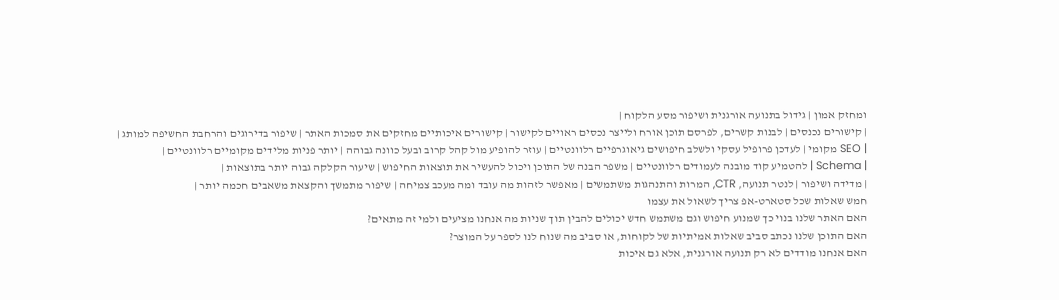ומחזק אמון | גידול בתנועה אורגנית ושיפור מסע הלקוח |
| קישורים נכנסים | לבנות קשרים, לפרסם תוכן אורח ולייצר נכסים ראויים לקישור | קישורים איכותיים מחזקים את סמכות האתר | שיפור בדירוגים והרחבת החשיפה למותג |
| SEO מקומי | לעדכן פרופיל עסקי ולשלב חיפושים גיאוגרפיים רלוונטיים | עוזר להופיע מול קהל קרוב ובעל כוונה גבוהה | יותר פניות מלידים מקומיים רלוונטיים |
| Schema | להטמיע קוד מובנה לעמודים רלוונטיים | משפר הבנה של התוכן ויכול להעשיר את תוצאות החיפוש | שיעור הקלקה גבוה יותר בתוצאות |
| מדידה ושיפור | לנטר תנועה, CTR, המרות והתנהגות משתמשים | מאפשר לזהות מה עובד ומה מעכב צמיחה | שיפור מתמשך והקצאת משאבים חכמה יותר |
חמש שאלות שכל סטארט-אפ צריך לשאול את עצמו
האם האתר שלנו בנוי כך שמנוע חיפוש וגם משתמש חדש יכולים להבין תוך שניות מה אנחנו מציעים ולמי זה מתאים?
האם התוכן שלנו נכתב סביב שאלות אמיתיות של לקוחות, או סביב מה שנוח לנו לספר על המוצר?
האם אנחנו מודדים לא רק תנועה אורגנית, אלא גם איכות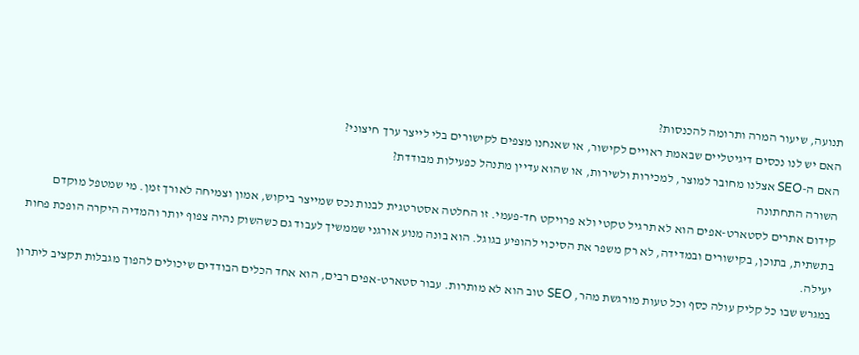תנועה, שיעור המרה ותרומה להכנסות?
האם יש לנו נכסים דיגיטליים שבאמת ראויים לקישור, או שאנחנו מצפים לקישורים בלי לייצר ערך חיצוני?
האם ה-SEO אצלנו מחובר למוצר, למכירות ולשירות, או שהוא עדיין מתנהל כפעילות מבודדת?
השורה התחתונה
קידום אתרים לסטארט-אפים הוא לא תרגיל טקטי ולא פרויקט חד-פעמי. זו החלטה אסטרטגית לבנות נכס שמייצר ביקוש, אמון וצמיחה לאורך זמן. מי שמטפל מוקדם בתשתית, בתוכן, בקישורים ובמדידה, לא רק משפר את הסיכוי להופיע בגוגל. הוא בונה מנוע אורגני שממשיך לעבוד גם כשהשוק נהיה צפוף יותר והמדיה היקרה הופכת פחות יעילה.
במגרש שבו כל קליק עולה כסף וכל טעות מורגשת מהר, SEO טוב הוא לא מותרות. עבור סטארט-אפים רבים, הוא אחד הכלים הבודדים שיכולים להפוך מגבלות תקציב ליתרון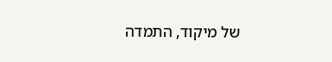של מיקוד, התמדה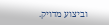וביצוע מדויק.